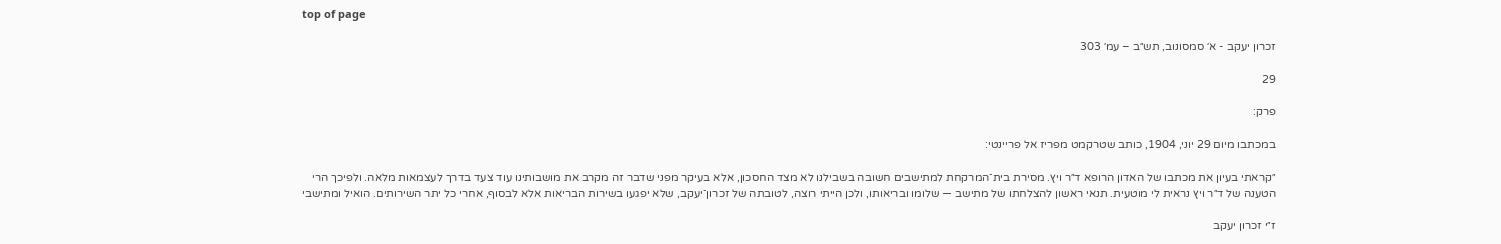top of page

זכרון יעקב - א׳ סמסונוב, תש״ב – עמ׳ 303

29

פרק:

במכתבו מיום 29 יוני, 1904, כותב שטרקמט מפריז אל פריינטי:

״קראתי בעיון את מכתבו של האדון הרופא ד״ר ויץ. מסירת בית־המרקחת למתישבים חשובה בשבילנו לא מצד החסכון, אלא בעיקר מפני שדבר זה מקרב את מושבותינו עוד צעד בדרך לעצמאות מלאה. ולפיכך הרי הטענה של ד״ר ויץ נראית לי מוטעית. תנאי ראשון להצלחתו של מתישב — שלומו ובריאותו, ולכן הייתי רוצה, לטובתה של זכרון־יעקב, שלא יפגעו בשירות הבריאות אלא לבסוף, אחרי כל יתר השירותים. הואיל ומתישבי

ז״י זכרון יעקב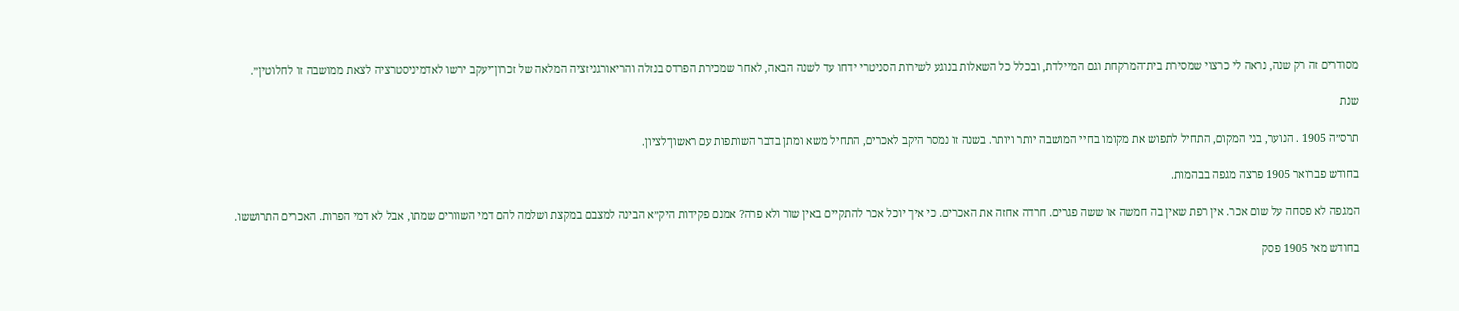מסודרים זה רק שנה, נראה לי כרצוי שמסירת בית־המרקחת וגם המיילדת, ובכלל כל השאלות בנוגע לשירות הסניטרי ידחו עד לשנה הבאה, לאחר שמכירת הפרדס בנזלה והריאורגניזציה המלאה של זכרון־יעקב ירשו לאדמיניסטרציה לצאת ממושבה זו לחלוטין״.

שנת

תרס״ה 1905 . הנוער, בני המקום, התחיל לתפוש את מקומו בחיי המושבה יותר ויותר. בשנה זו נמסר היקב לאכרים, התחיל משא ומתן בדבר השותפות עם ראשון־לציון.

בחודש פברואר 1905 פרצה מגפה בבהמות.

המגפה לא פסחה על שום אכר. אין רפת שאין בה חמשה או ששה פגרים. חרדה אחזה את האכרים. כי איך יוכל אכר להתקיים באין שור ולא פרה? אמנם פקידות היק״א הבינה למצבם במקצת ושלמה להם דמי השוורים שמתו, אבל לא דמי הפרות. האכרים התרוששו.

בחודש מאי 1905 פסק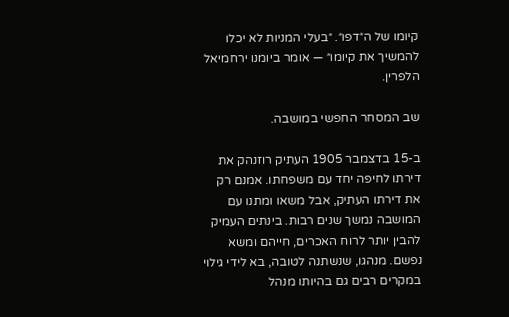קיומו של ה״דפו״. ״בעלי המניות לא יכלו להמשיך את קיומו״ — אומר ביומנו ירחמיאל הלפרין.

שב המסחר החפשי במושבה.

ב-15 בדצמבר 1905 העתיק רוזנהק את דירתו לחיפה יחד עם משפחתו. אמנם רק את דירתו העתיק, אבל משאו ומתנו עם המושבה נמשך שנים רבות. בינתים העמיק להבין יותר לרוח האכרים, חייהם ומשא נפשם. מנהגו, שנשתנה לטובה, בא לידי גילוי במקרים רבים גם בהיותו מנהל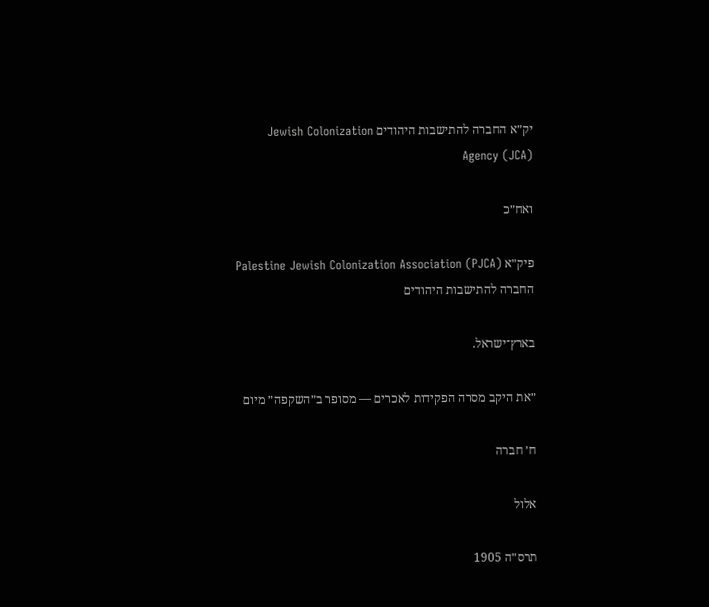יק״א החברה להתישבות היהודים Jewish Colonization Agency (JCA)

ואח״כ

פיק״א Palestine Jewish Colonization Association (PJCA) החברה להתישבות היהודים

בארץ־ישראל.

״את היקב מסרה הפקידות לאכרים — מסופר ב״השקפה״ מיום

ח׳ חברה

אלול

תרס״ה 1905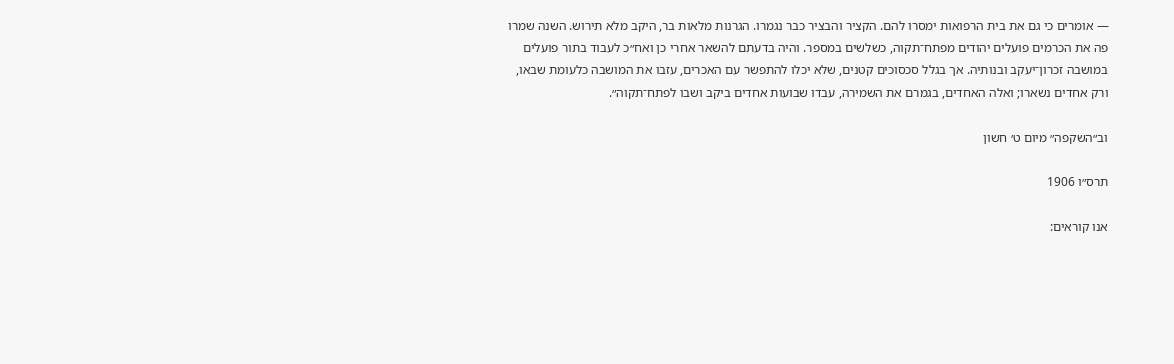— אומרים כי גם את בית הרפואות ימסרו להם. הקציר והבציר כבר נגמרו. הגרנות מלאות בר, היקב מלא תירוש. השנה שמרו פה את הכרמים פועלים יהודים מפתח־תקוה, כשלשים במספר. והיה בדעתם להשאר אחרי כן ואח״כ לעבוד בתור פועלים במושבה זכרון־יעקב ובנותיה. אך בגלל סכסוכים קטנים, שלא יכלו להתפשר עם האכרים, עזבו את המושבה כלעומת שבאו, ורק אחדים נשארו; ואלה האחדים, בגמרם את השמירה, עבדו שבועות אחדים ביקב ושבו לפתח־תקוה״.

וב״השקפה״ מיום ט׳ חשון

תרס״ו 1906

אנו קוראים: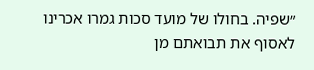״שפיה. בחולו של מועד סכות גמרו אכרינו לאסוף את תבואתם מן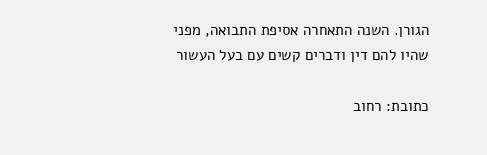הגורן. השנה התאחרה אסיפת התבואה, מפני שהיו להם דין ודברים קשים עם בעל העשור

כתובת: רחוב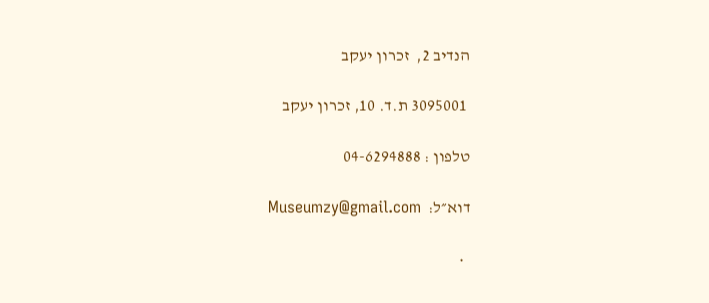הנדיב 2,  זכרון יעקב

 3095001 ת.ד. 10, זכרון יעקב

טלפון : 04-6294888

דוא״ל:  Museumzy@gmail.com

  •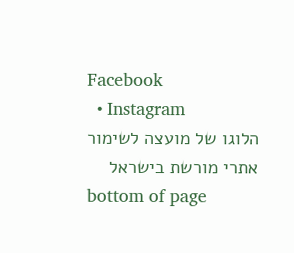Facebook
  • Instagram
הלוגו של מועצה לשימור אתרי מורשת בישראל
bottom of page